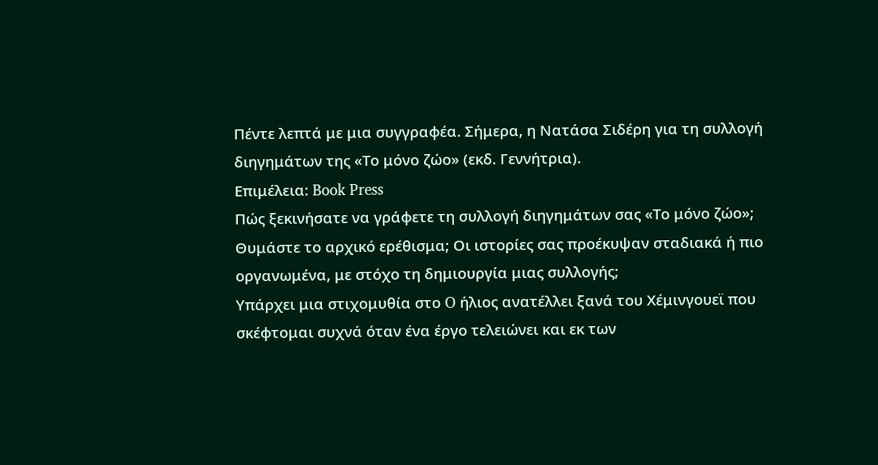Πέντε λεπτά με μια συγγραφέα. Σήμερα, η Νατάσα Σιδέρη για τη συλλογή διηγημάτων της «Το μόνο ζώο» (εκδ. Γεννήτρια).
Επιμέλεια: Book Press
Πώς ξεκινήσατε να γράφετε τη συλλογή διηγημάτων σας «Το μόνο ζώο»; Θυμάστε το αρχικό ερέθισμα; Οι ιστορίες σας προέκυψαν σταδιακά ή πιο οργανωμένα, με στόχο τη δημιουργία μιας συλλογής;
Υπάρχει μια στιχομυθία στο O ήλιος ανατέλλει ξανά του Χέμινγουεϊ που σκέφτομαι συχνά όταν ένα έργο τελειώνει και εκ των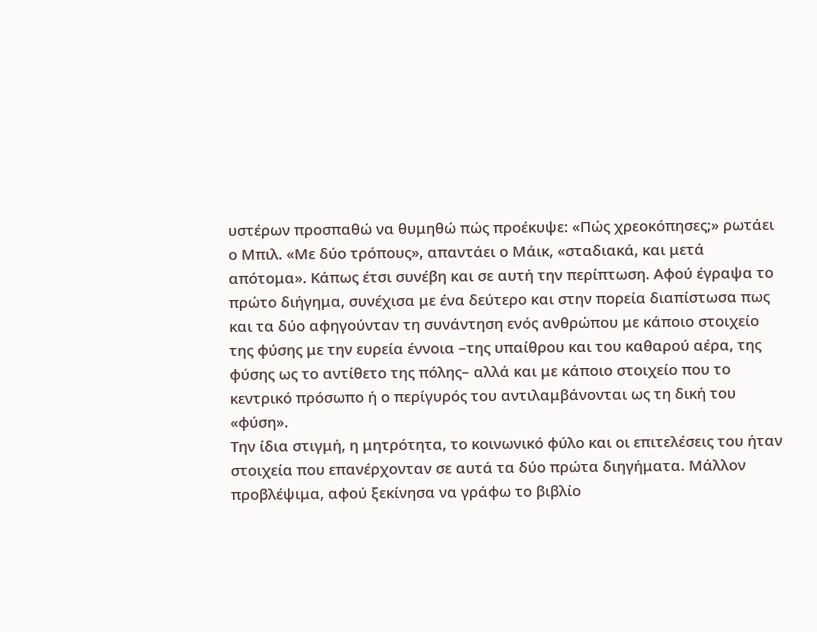υστέρων προσπαθώ να θυμηθώ πώς προέκυψε: «Πώς χρεοκόπησες;» ρωτάει ο Μπιλ. «Με δύο τρόπους», απαντάει ο Μάικ, «σταδιακά, και μετά απότομα». Κάπως έτσι συνέβη και σε αυτή την περίπτωση. Αφού έγραψα το πρώτο διήγημα, συνέχισα με ένα δεύτερο και στην πορεία διαπίστωσα πως και τα δύο αφηγούνταν τη συνάντηση ενός ανθρώπου με κάποιο στοιχείο της φύσης με την ευρεία έννοια –της υπαίθρου και του καθαρού αέρα, της φύσης ως το αντίθετο της πόλης– αλλά και με κάποιο στοιχείο που το κεντρικό πρόσωπο ή ο περίγυρός του αντιλαμβάνονται ως τη δική του «φύση».
Την ίδια στιγμή, η μητρότητα, το κοινωνικό φύλο και οι επιτελέσεις του ήταν στοιχεία που επανέρχονταν σε αυτά τα δύο πρώτα διηγήματα. Μάλλον προβλέψιμα, αφού ξεκίνησα να γράφω το βιβλίο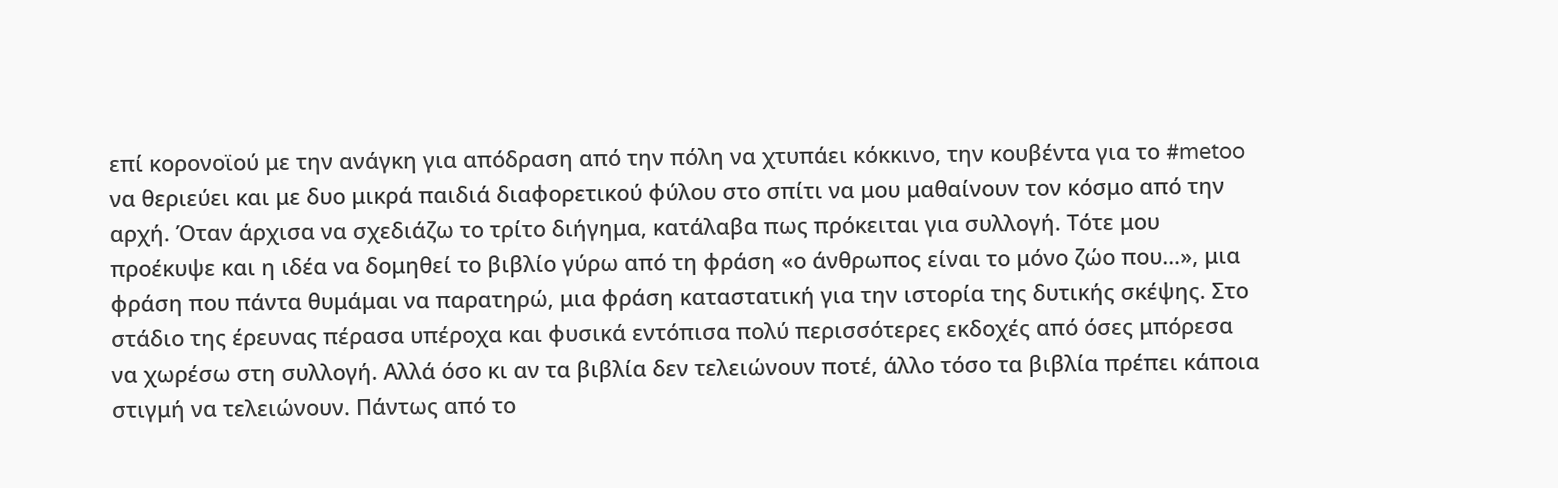επί κορονοϊού με την ανάγκη για απόδραση από την πόλη να χτυπάει κόκκινο, την κουβέντα για το #metoo να θεριεύει και με δυο μικρά παιδιά διαφορετικού φύλου στο σπίτι να μου μαθαίνουν τον κόσμο από την αρχή. Όταν άρχισα να σχεδιάζω το τρίτο διήγημα, κατάλαβα πως πρόκειται για συλλογή. Τότε μου προέκυψε και η ιδέα να δομηθεί το βιβλίο γύρω από τη φράση «ο άνθρωπος είναι το μόνο ζώο που…», μια φράση που πάντα θυμάμαι να παρατηρώ, μια φράση καταστατική για την ιστορία της δυτικής σκέψης. Στο στάδιο της έρευνας πέρασα υπέροχα και φυσικά εντόπισα πολύ περισσότερες εκδοχές από όσες μπόρεσα να χωρέσω στη συλλογή. Αλλά όσο κι αν τα βιβλία δεν τελειώνουν ποτέ, άλλο τόσο τα βιβλία πρέπει κάποια στιγμή να τελειώνουν. Πάντως από το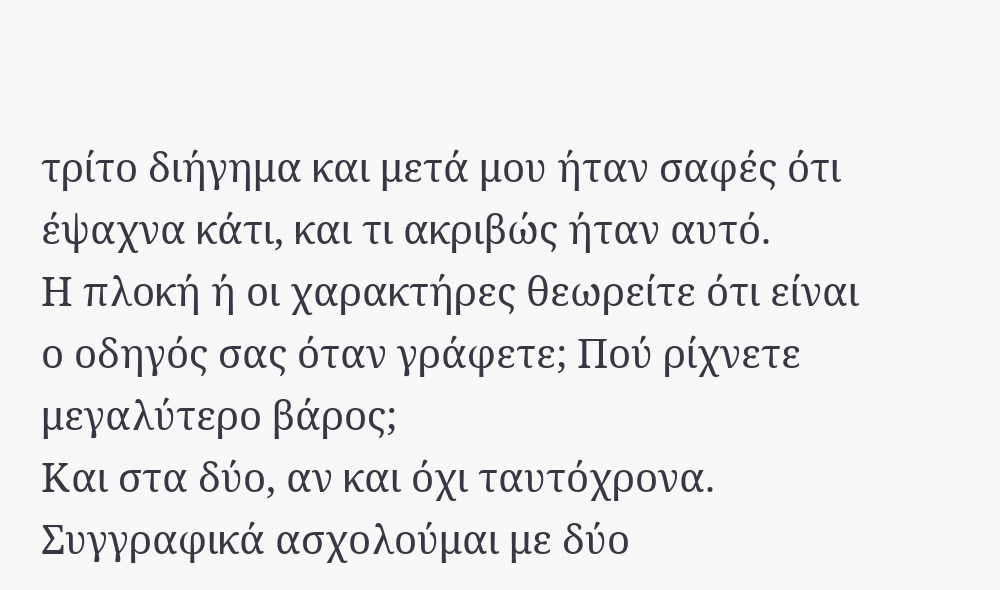τρίτο διήγημα και μετά μου ήταν σαφές ότι έψαχνα κάτι, και τι ακριβώς ήταν αυτό.
Η πλοκή ή οι χαρακτήρες θεωρείτε ότι είναι ο οδηγός σας όταν γράφετε; Πού ρίχνετε μεγαλύτερο βάρος;
Και στα δύο, αν και όχι ταυτόχρονα. Συγγραφικά ασχολούμαι με δύο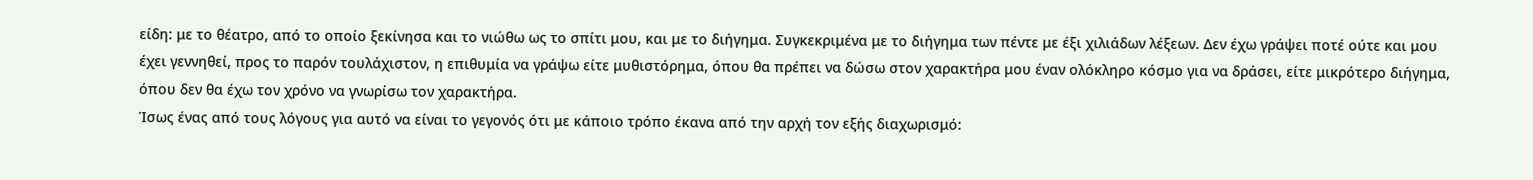είδη: με το θέατρο, από το οποίο ξεκίνησα και το νιώθω ως το σπίτι μου, και με το διήγημα. Συγκεκριμένα με το διήγημα των πέντε με έξι χιλιάδων λέξεων. Δεν έχω γράψει ποτέ ούτε και μου έχει γεννηθεί, προς το παρόν τουλάχιστον, η επιθυμία να γράψω είτε μυθιστόρημα, όπου θα πρέπει να δώσω στον χαρακτήρα μου έναν ολόκληρο κόσμο για να δράσει, είτε μικρότερο διήγημα, όπου δεν θα έχω τον χρόνο να γνωρίσω τον χαρακτήρα.
Ίσως ένας από τους λόγους για αυτό να είναι το γεγονός ότι με κάποιο τρόπο έκανα από την αρχή τον εξής διαχωρισμό: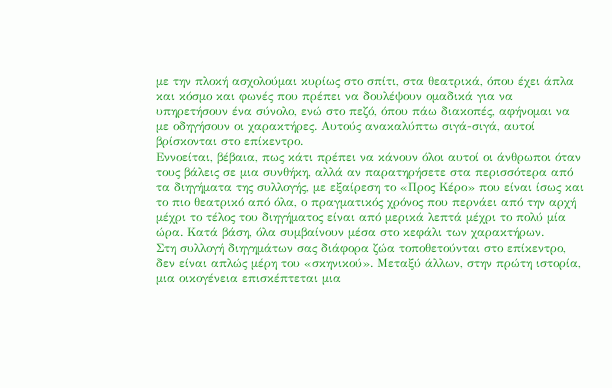με την πλοκή ασχολούμαι κυρίως στο σπίτι, στα θεατρικά, όπου έχει άπλα και κόσμο και φωνές που πρέπει να δουλέψουν ομαδικά για να υπηρετήσουν ένα σύνολο, ενώ στο πεζό, όπου πάω διακοπές, αφήνομαι να με οδηγήσουν οι χαρακτήρες. Αυτούς ανακαλύπτω σιγά-σιγά, αυτοί βρίσκονται στο επίκεντρο.
Εννοείται, βέβαια, πως κάτι πρέπει να κάνουν όλοι αυτοί οι άνθρωποι όταν τους βάλεις σε μια συνθήκη, αλλά αν παρατηρήσετε στα περισσότερα από τα διηγήματα της συλλογής, με εξαίρεση το «Προς Κέρο» που είναι ίσως και το πιο θεατρικό από όλα, ο πραγματικός χρόνος που περνάει από την αρχή μέχρι το τέλος του διηγήματος είναι από μερικά λεπτά μέχρι το πολύ μία ώρα. Κατά βάση, όλα συμβαίνουν μέσα στο κεφάλι των χαρακτήρων.
Στη συλλογή διηγημάτων σας διάφορα ζώα τοποθετούνται στο επίκεντρο, δεν είναι απλώς μέρη του «σκηνικού». Μεταξύ άλλων, στην πρώτη ιστορία, μια οικογένεια επισκέπτεται μια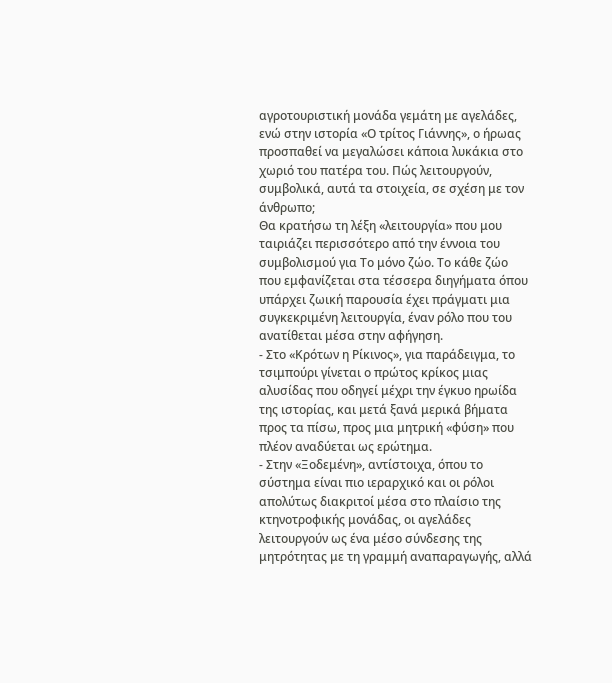αγροτουριστική μονάδα γεμάτη με αγελάδες, ενώ στην ιστορία «Ο τρίτος Γιάννης», ο ήρωας προσπαθεί να μεγαλώσει κάποια λυκάκια στο χωριό του πατέρα του. Πώς λειτουργούν, συμβολικά, αυτά τα στοιχεία, σε σχέση με τον άνθρωπο;
Θα κρατήσω τη λέξη «λειτουργία» που μου ταιριάζει περισσότερο από την έννοια του συμβολισμού για Το μόνο ζώο. Το κάθε ζώο που εμφανίζεται στα τέσσερα διηγήματα όπου υπάρχει ζωική παρουσία έχει πράγματι μια συγκεκριμένη λειτουργία, έναν ρόλο που του ανατίθεται μέσα στην αφήγηση.
- Στο «Κρότων η Ρίκινος», για παράδειγμα, το τσιμπούρι γίνεται ο πρώτος κρίκος μιας αλυσίδας που οδηγεί μέχρι την έγκυο ηρωίδα της ιστορίας, και μετά ξανά μερικά βήματα προς τα πίσω, προς μια μητρική «φύση» που πλέον αναδύεται ως ερώτημα.
- Στην «Ξοδεμένη», αντίστοιχα, όπου το σύστημα είναι πιο ιεραρχικό και οι ρόλοι απολύτως διακριτοί μέσα στο πλαίσιο της κτηνοτροφικής μονάδας, οι αγελάδες λειτουργούν ως ένα μέσο σύνδεσης της μητρότητας με τη γραμμή αναπαραγωγής, αλλά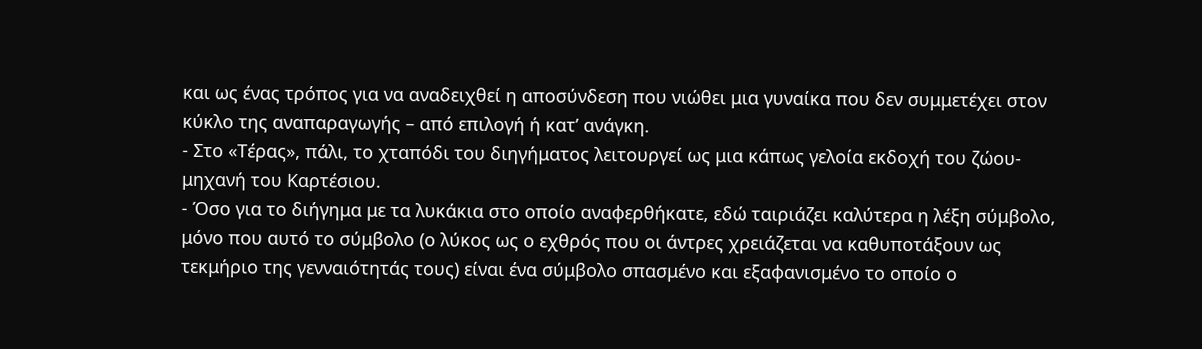και ως ένας τρόπος για να αναδειχθεί η αποσύνδεση που νιώθει μια γυναίκα που δεν συμμετέχει στον κύκλο της αναπαραγωγής – από επιλογή ή κατ’ ανάγκη.
- Στο «Τέρας», πάλι, το χταπόδι του διηγήματος λειτουργεί ως μια κάπως γελοία εκδοχή του ζώου-μηχανή του Καρτέσιου.
- Όσο για το διήγημα με τα λυκάκια στο οποίο αναφερθήκατε, εδώ ταιριάζει καλύτερα η λέξη σύμβολο, μόνο που αυτό το σύμβολο (ο λύκος ως ο εχθρός που οι άντρες χρειάζεται να καθυποτάξουν ως τεκμήριο της γενναιότητάς τους) είναι ένα σύμβολο σπασμένο και εξαφανισμένο το οποίο ο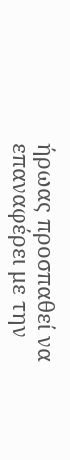ήρωας προσπαθεί να επαναφέρει με την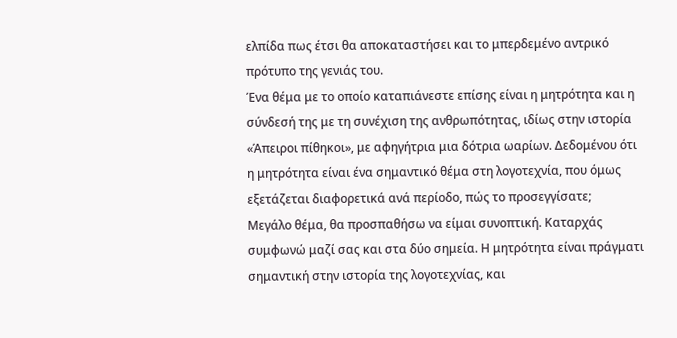ελπίδα πως έτσι θα αποκαταστήσει και το μπερδεμένο αντρικό πρότυπο της γενιάς του.
Ένα θέμα με το οποίο καταπιάνεστε επίσης είναι η μητρότητα και η σύνδεσή της με τη συνέχιση της ανθρωπότητας, ιδίως στην ιστορία «Άπειροι πίθηκοι», με αφηγήτρια μια δότρια ωαρίων. Δεδομένου ότι η μητρότητα είναι ένα σημαντικό θέμα στη λογοτεχνία, που όμως εξετάζεται διαφορετικά ανά περίοδο, πώς το προσεγγίσατε;
Μεγάλο θέμα, θα προσπαθήσω να είμαι συνοπτική. Καταρχάς συμφωνώ μαζί σας και στα δύο σημεία. Η μητρότητα είναι πράγματι σημαντική στην ιστορία της λογοτεχνίας, και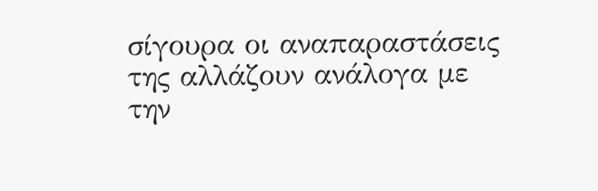σίγουρα οι αναπαραστάσεις της αλλάζουν ανάλογα με την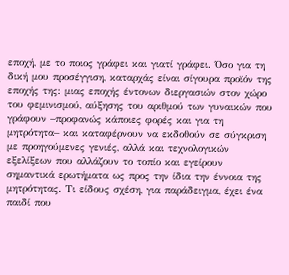εποχή, με το ποιος γράφει και γιατί γράφει. Όσο για τη δική μου προσέγγιση, καταρχάς είναι σίγουρα προϊόν της εποχής της: μιας εποχής έντονων διεργασιών στον χώρο του φεμινισμού, αύξησης του αριθμού των γυναικών που γράφουν –προφανώς κάποιες φορές και για τη μητρότητα– και καταφέρνουν να εκδοθούν σε σύγκριση με προηγούμενες γενιές, αλλά και τεχνολογικών εξελίξεων που αλλάζουν το τοπίο και εγείρουν σημαντικά ερωτήματα ως προς την ίδια την έννοια της μητρότητας. Τι είδους σχέση, για παράδειγμα, έχει ένα παιδί που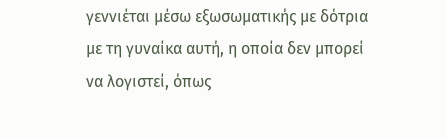γεννιέται μέσω εξωσωματικής με δότρια με τη γυναίκα αυτή, η οποία δεν μπορεί να λογιστεί, όπως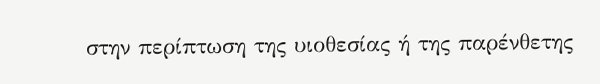στην περίπτωση της υιοθεσίας ή της παρένθετης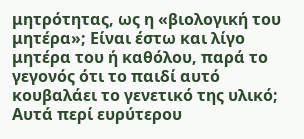μητρότητας, ως η «βιολογική του μητέρα»; Είναι έστω και λίγο μητέρα του ή καθόλου, παρά το γεγονός ότι το παιδί αυτό κουβαλάει το γενετικό της υλικό; Αυτά περί ευρύτερου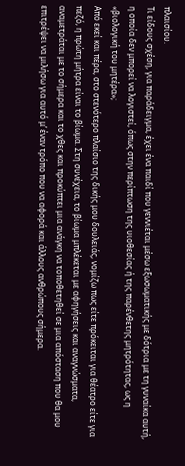πλαισίου.
Τι είδους σχέση, για παράδειγμα, έχει ένα παιδί που γεννιέται μέσω εξωσωματικής με δότρια με τη γυναίκα αυτή, η οποία δεν μπορεί να λογιστεί, όπως στην περίπτωση της υιοθεσίας ή της παρένθετης μητρότητας, ως η «βιολογική του μητέρα»;
Από εκεί και πέρα, στο στενότερο πλαίσιο της δικής μου δουλειάς, νομίζω πως είτε πρόκειται για θέατρο είτε για πεζό, η πρώτη μήτρα είναι το βίωμα. Στη συνέχεια, το βίωμα μπλέκεται με αφηγήσεις και αναγνώσματα, αναμετράται με το σήμερα και το χθες και προκύπτει μια ανάγκη να τοποθετηθεί σε μια απόσταση που θα μου επιτρέψει να μιλήσω για αυτό μ’ έναν τρόπο που να αφορά και άλλους ανθρώπους σήμερα.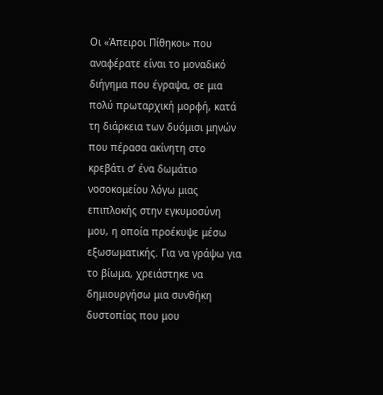Οι «Άπειροι Πίθηκοι» που αναφέρατε είναι το μοναδικό διήγημα που έγραψα, σε μια πολύ πρωταρχική μορφή, κατά τη διάρκεια των δυόμισι μηνών που πέρασα ακίνητη στο κρεβάτι σ’ ένα δωμάτιο νοσοκομείου λόγω μιας επιπλοκής στην εγκυμοσύνη μου, η οποία προέκυψε μέσω εξωσωματικής. Για να γράψω για το βίωμα, χρειάστηκε να δημιουργήσω μια συνθήκη δυστοπίας που μου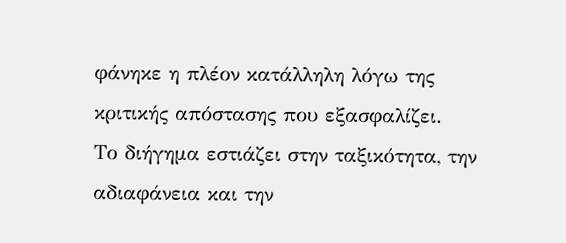φάνηκε η πλέον κατάλληλη λόγω της κριτικής απόστασης που εξασφαλίζει.
Το διήγημα εστιάζει στην ταξικότητα, την αδιαφάνεια και την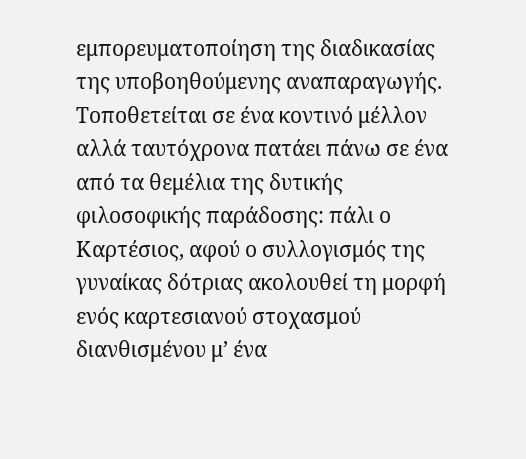εμπορευματοποίηση της διαδικασίας της υποβοηθούμενης αναπαραγωγής. Τοποθετείται σε ένα κοντινό μέλλον αλλά ταυτόχρονα πατάει πάνω σε ένα από τα θεμέλια της δυτικής φιλοσοφικής παράδοσης: πάλι ο Καρτέσιος, αφού ο συλλογισμός της γυναίκας δότριας ακολουθεί τη μορφή ενός καρτεσιανού στοχασμού διανθισμένου μ’ ένα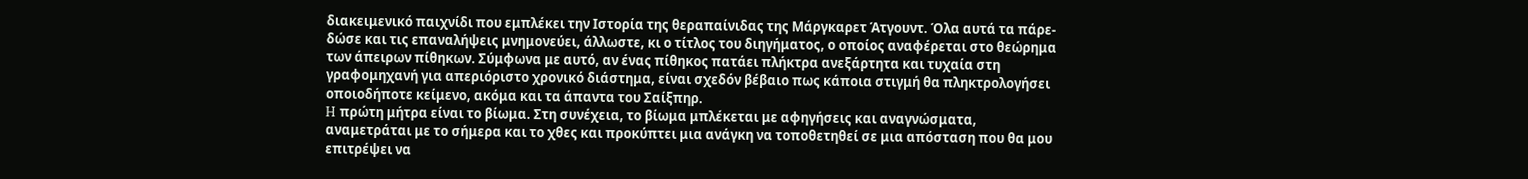διακειμενικό παιχνίδι που εμπλέκει την Ιστορία της θεραπαίνιδας της Μάργκαρετ Άτγουντ. Όλα αυτά τα πάρε-δώσε και τις επαναλήψεις μνημονεύει, άλλωστε, κι ο τίτλος του διηγήματος, ο οποίος αναφέρεται στο θεώρημα των άπειρων πίθηκων. Σύμφωνα με αυτό, αν ένας πίθηκος πατάει πλήκτρα ανεξάρτητα και τυχαία στη γραφομηχανή για απεριόριστο χρονικό διάστημα, είναι σχεδόν βέβαιο πως κάποια στιγμή θα πληκτρολογήσει οποιοδήποτε κείμενο, ακόμα και τα άπαντα του Σαίξπηρ.
H πρώτη μήτρα είναι το βίωμα. Στη συνέχεια, το βίωμα μπλέκεται με αφηγήσεις και αναγνώσματα, αναμετράται με το σήμερα και το χθες και προκύπτει μια ανάγκη να τοποθετηθεί σε μια απόσταση που θα μου επιτρέψει να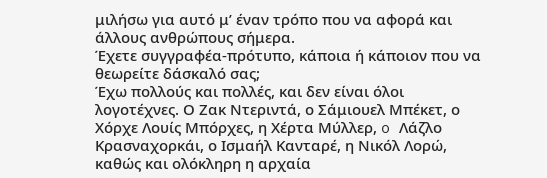μιλήσω για αυτό μ’ έναν τρόπο που να αφορά και άλλους ανθρώπους σήμερα.
Έχετε συγγραφέα-πρότυπο, κάποια ή κάποιον που να θεωρείτε δάσκαλό σας;
Έχω πολλούς και πολλές, και δεν είναι όλοι λογοτέχνες. Ο Ζακ Ντεριντά, ο Σάμιουελ Μπέκετ, ο Χόρχε Λουίς Μπόρχες, η Χέρτα Μύλλερ, o Λάζλο Κρασναχορκάι, ο Ισμαήλ Κανταρέ, η Νικόλ Λορώ, καθώς και ολόκληρη η αρχαία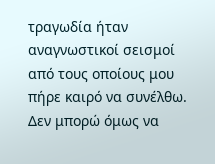τραγωδία ήταν αναγνωστικοί σεισμοί από τους οποίους μου πήρε καιρό να συνέλθω. Δεν μπορώ όμως να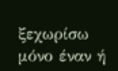ξεχωρίσω μόνο έναν ή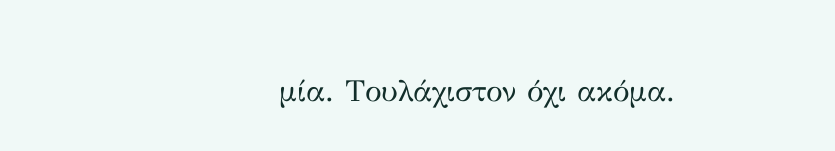μία. Τουλάχιστον όχι ακόμα.